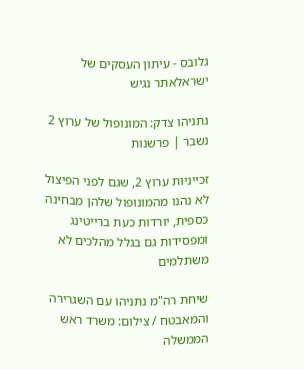גלובס - עיתון העסקים של ישראלאתר נגיש

נתניהו צדק: המונופול של ערוץ 2 נשבר | פרשנות

זכייניות ערוץ 2, שגם לפני הפיצול לא נהנו מהמונופול שלהן מבחינה כספית, יורדות כעת ברייטינג ומפסידות גם בגלל מהלכים לא משתלמים

שיחת רה"מ נתניהו עם השגרירה והמאבטח / צילום: משרד ראש הממשלה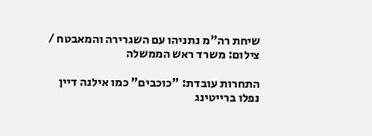שיחת רה"מ נתניהו עם השגרירה והמאבטח / צילום: משרד ראש הממשלה

התחרות עובדת: "כוכבים" כמו אילנה דיין נפלו ברייטינג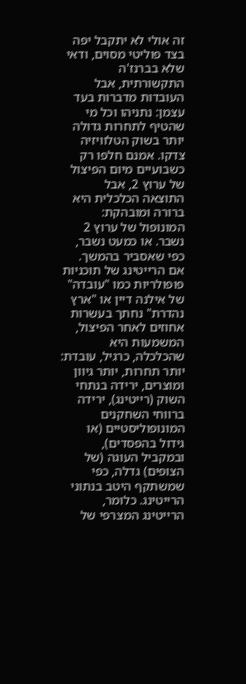זה אולי לא יתקבל יפה בצד פוליטי מסוים, ודאי שלא בברנז'ה התקשורתית, אבל העובדות מדברות בעד עצמן: נתניהו וכל מי שהטיף לתחרות גדולה יותר בשוק הטלוויזיה צדקו. אמנם חלפו רק כשבועיים מיום הפיצול של ערוץ 2, אבל התוצאה הכלכלית היא ברורה ומובהקת: המונופול של ערוץ 2 נשבר. או כמעט נשבר, כפי שאסביר בהמשך. אם הרייטינג של תוכניות פופולריות כמו "עובדה" של אילנה דיין או "ארץ נהדרת" נחתך בעשרות אחוזים לאחר הפיצול, המשמעות היא שהכלכלה, כרגיל, עובדת: יותר תחרות, יותר גיוון ומוצרים, ירידה בנתחי השוק (רייטינג), ירידה ברווחי השחקנים המונופוליסטיים (או גידול בהפסדים), ובמקביל העוגה (של הצופים) גדלה, כפי שמשתקף היטב בנתוני הרייטינג. כלומר, הרייטינג המצרפי של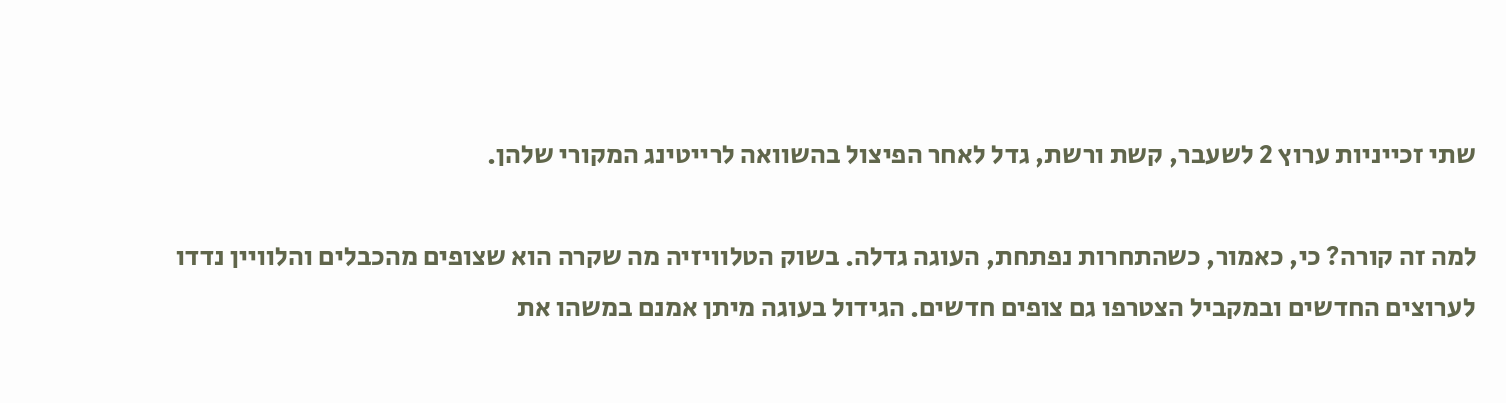שתי זכייניות ערוץ 2 לשעבר, קשת ורשת, גדל לאחר הפיצול בהשוואה לרייטינג המקורי שלהן.

למה זה קורה? כי, כאמור, כשהתחרות נפתחת, העוגה גדלה. בשוק הטלוויזיה מה שקרה הוא שצופים מהכבלים והלוויין נדדו לערוצים החדשים ובמקביל הצטרפו גם צופים חדשים. הגידול בעוגה מיתן אמנם במשהו את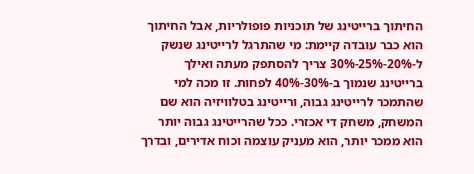החיתוך ברייטינג של תוכניות פופולריות, אבל החיתוך הוא כבר עובדה קיימת: מי שהתרגל לרייטינג שנשק ל-20%-25%-30% צריך להסתפק מעתה ואילך ברייטינג שנמוך ב-30%-40% לפחות. זו מכה למי שהתמכר לרייטינג גבוה, ורייטינג בטלוויזיה הוא שם המשחק, משחק די אכזרי. ככל שהרייטינג גבוה יותר הוא ממכר יותר, הוא מעניק עוצמה וכוח אדירים, ובדרך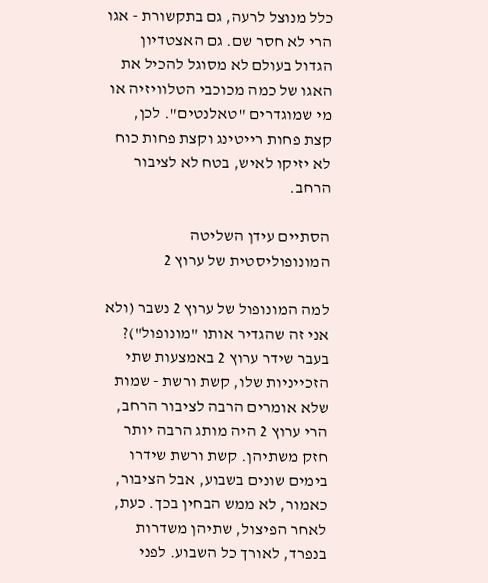כלל מנוצל לרעה, גם בתקשורת - אגו הרי לא חסר שם. גם האצטדיון הגדול בעולם לא מסוגל להכיל את האגו של כמה מכוכבי הטלוויזיה או מי שמוגדרים "טאלנטים". לכן, קצת פחות רייטינג וקצת פחות כוח לא יזיקו לאיש, בטח לא לציבור הרחב.

הסתיים עידן השליטה המונופוליסטית של ערוץ 2

למה המונופול של ערוץ 2 נשבר (ולא אני זה שהגדיר אותו "מונופול")? בעבר שידר ערוץ 2 באמצעות שתי הזכייניות שלו, קשת ורשת - שמות שלא אומרים הרבה לציבור הרחב, הרי ערוץ 2 היה מותג הרבה יותר חזק משתיהן. קשת ורשת שידרו בימים שונים בשבוע, אבל הציבור, כאמור, לא ממש הבחין בכך. כעת, לאחר הפיצול, שתיהן משדרות בנפרד, לאורך כל השבוע. לפני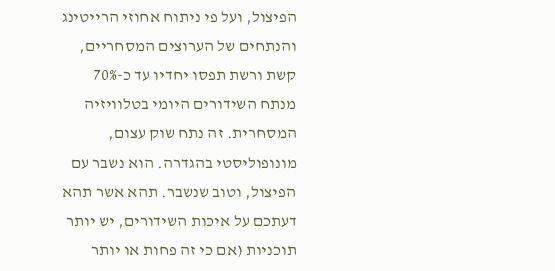הפיצול, ועל פי ניתוח אחוזי הרייטינג והנתחים של הערוצים המסחריים, קשת ורשת תפסו יחדיו עד כ-70% מנתח השידורים היומי בטלוויזיה המסחרית. זה נתח שוק עצום, מונופוליסטי בהגדרה. הוא נשבר עם הפיצול, וטוב שנשבר. תהא אשר תהא דעתכם על איכות השידורים, יש יותר תוכניות (אם כי זה פחות או יותר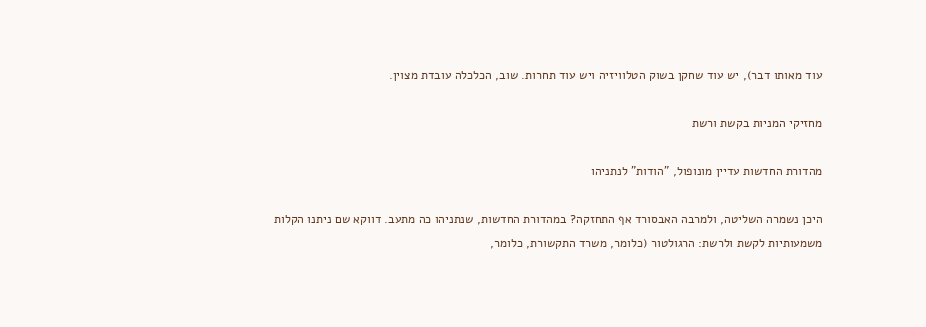עוד מאותו דבר), יש עוד שחקן בשוק הטלוויזיה ויש עוד תחרות. שוב, הכלכלה עובדת מצוין.

מחזיקי המניות בקשת ורשת

מהדורת החדשות עדיין מונופול, "הודות" לנתניהו

היכן נשמרה השליטה, ולמרבה האבסורד אף התחזקה? במהדורת החדשות, שנתניהו כה מתעב. דווקא שם ניתנו הקלות משמעותיות לקשת ולרשת: הרגולטור (כלומר, משרד התקשורת, כלומר,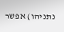נתניהו) אפשר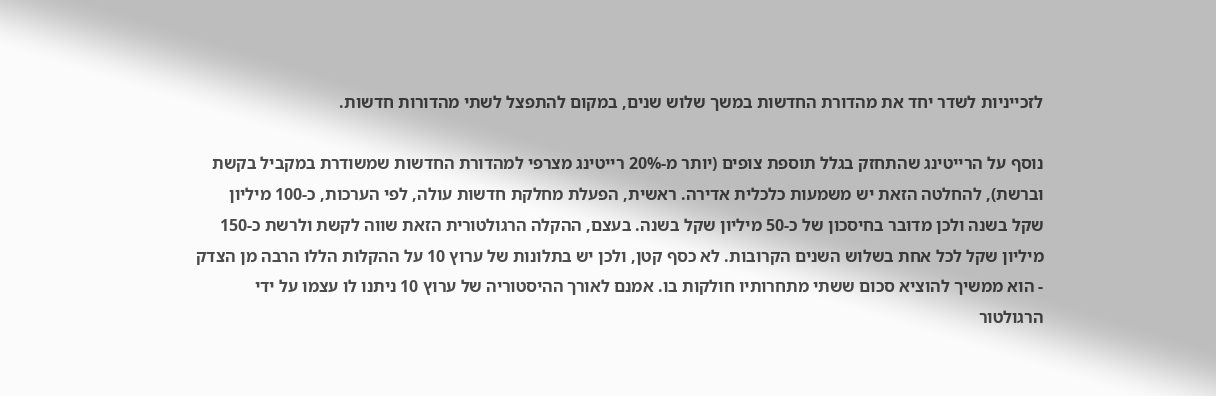לזכייניות לשדר יחד את מהדורת החדשות במשך שלוש שנים, במקום להתפצל לשתי מהדורות חדשות.

נוסף על הרייטינג שהתחזק בגלל תוספת צופים (יותר מ-20% רייטינג מצרפי למהדורת החדשות שמשודרת במקביל בקשת וברשת), להחלטה הזאת יש משמעות כלכלית אדירה. ראשית, הפעלת מחלקת חדשות עולה, לפי הערכות, כ-100 מיליון שקל בשנה ולכן מדובר בחיסכון של כ-50 מיליון שקל בשנה. בעצם, ההקלה הרגולטורית הזאת שווה לקשת ולרשת כ-150 מיליון שקל לכל אחת בשלוש השנים הקרובות. לא כסף קטן, ולכן יש בתלונות של ערוץ 10 על ההקלות הללו הרבה מן הצדק - הוא ממשיך להוציא סכום ששתי מתחרותיו חולקות בו. אמנם לאורך ההיסטוריה של ערוץ 10 ניתנו לו עצמו על ידי הרגולטור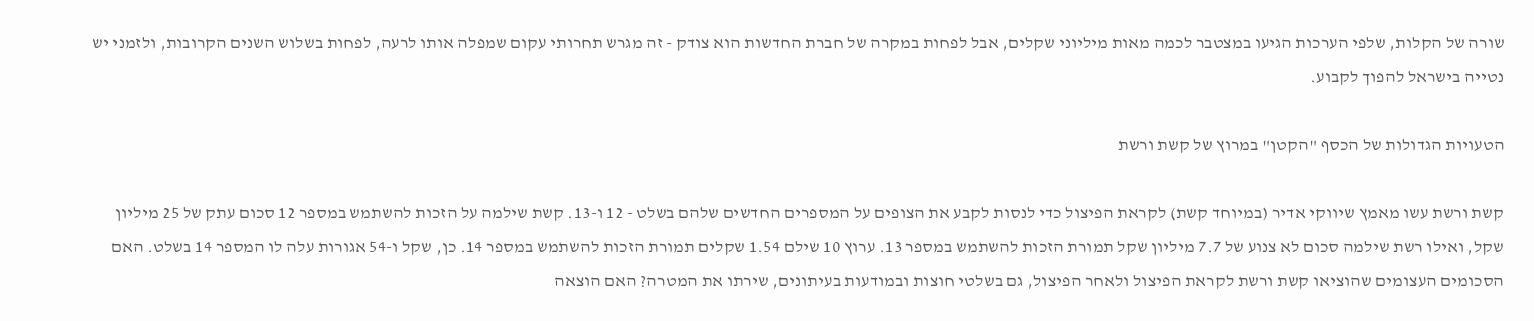שורה של הקלות, שלפי הערכות הגיעו במצטבר לכמה מאות מיליוני שקלים, אבל לפחות במקרה של חברת החדשות הוא צודק - זה מגרש תחרותי עקום שמפלה אותו לרעה, לפחות בשלוש השנים הקרובות, ולזמני יש נטייה בישראל להפוך לקבוע.

הטעויות הגדולות של הכסף "הקטן" במרוץ של קשת ורשת

קשת ורשת עשו מאמץ שיווקי אדיר (במיוחד קשת) לקראת הפיצול כדי לנסות לקבע את הצופים על המספרים החדשים שלהם בשלט - 12 ו-13. קשת שילמה על הזכות להשתמש במספר 12 סכום עתק של 25 מיליון שקל, ואילו רשת שילמה סכום לא צנוע של 7.7 מיליון שקל תמורת הזכות להשתמש במספר 13. ערוץ 10 שילם 1.54 שקלים תמורת הזכות להשתמש במספר 14. כן, שקל ו-54 אגורות עלה לו המספר 14 בשלט. האם הסכומים העצומים שהוציאו קשת ורשת לקראת הפיצול ולאחר הפיצול, גם בשלטי חוצות ובמודעות בעיתונים, שירתו את המטרה? האם הוצאה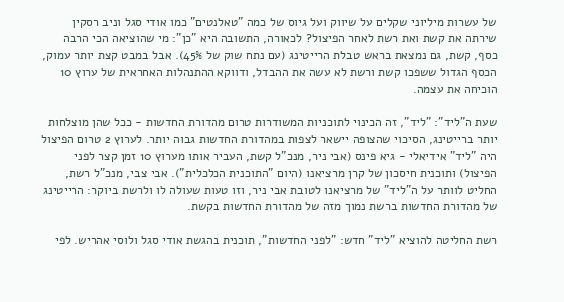של עשרות מיליוני שקלים על שיווק ועל גיוס של כמה "טאלנטים" כמו אודי סגל וניב רסקין שירתה את קשת ואת רשת לאחר הפיצול? לכאורה, התשובה היא "כן": מי שהוציאה הכי הרבה כסף, קשת, גם נמצאת בראש טבלת הרייטינג (עם נתח שוק של 45%). אבל במבט קצת יותר עמוק, הכסף הגדול ששפכו קשת ורשת לא עשה את ההבדל, ודווקא ההתנהלות האחראית של ערוץ 10 הוכיחה את עצמה.

שעת ה"ליד": "ליד", זה הכינוי לתוכניות המשודרות טרום מהדורת החדשות - ככל שהן מוצלחות יותר ברייטינג, הסיכוי שהצופה יישאר לצפות במהדורת החדשות גבוה יותר. לערוץ 2 טרום הפיצול היה "ליד" אידיאלי - גיא פינס (אבי ניר, מנכ"ל קשת, העביר אותו מערוץ 10 זמן קצר לפני הפיצול) ותוכנית חיסכון של קרן מרציאנו (היום "התוכנית הכלכלית"). אבי צבי, מנכ"ל רשת, החליט לוותר על ה"ליד" של מרציאנו לטובת אבי ניר, וזו טעות שעולה לו ולרשת ביוקר: הרייטינג של מהדורת החדשות ברשת נמוך מזה של מהדורת החדשות בקשת.

רשת החליטה להוציא "ליד" חדש: "לפני החדשות", תוכנית בהגשת אודי סגל ולוסי אהריש. לפי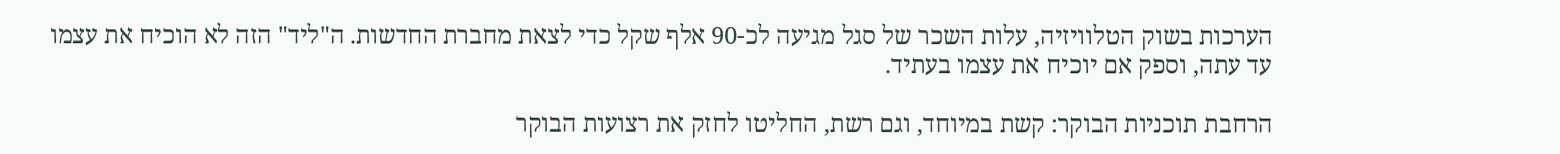הערכות בשוק הטלוויזיה, עלות השכר של סגל מגיעה לכ-90 אלף שקל כדי לצאת מחברת החדשות. ה"ליד" הזה לא הוכיח את עצמו עד עתה, וספק אם יוכיח את עצמו בעתיד.

הרחבת תוכניות הבוקר: קשת במיוחד, וגם רשת, החליטו לחזק את רצועות הבוקר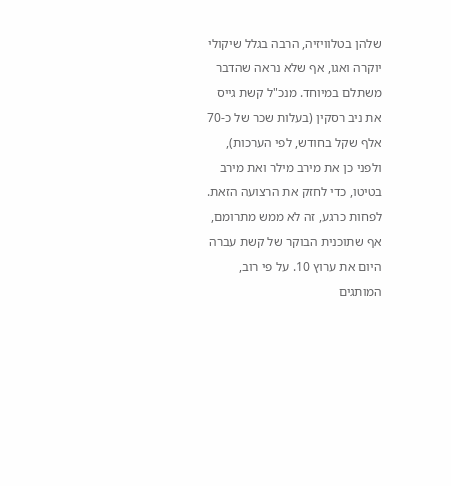שלהן בטלוויזיה, הרבה בגלל שיקולי יוקרה ואגו, אף שלא נראה שהדבר משתלם במיוחד. מנכ"ל קשת גייס את ניב רסקין (בעלות שכר של כ-70 אלף שקל בחודש, לפי הערכות), ולפני כן את מירב מילר ואת מירב בטיטו, כדי לחזק את הרצועה הזאת. לפחות כרגע, זה לא ממש מתרומם, אף שתוכנית הבוקר של קשת עברה היום את ערוץ 10. על פי רוב, המותגים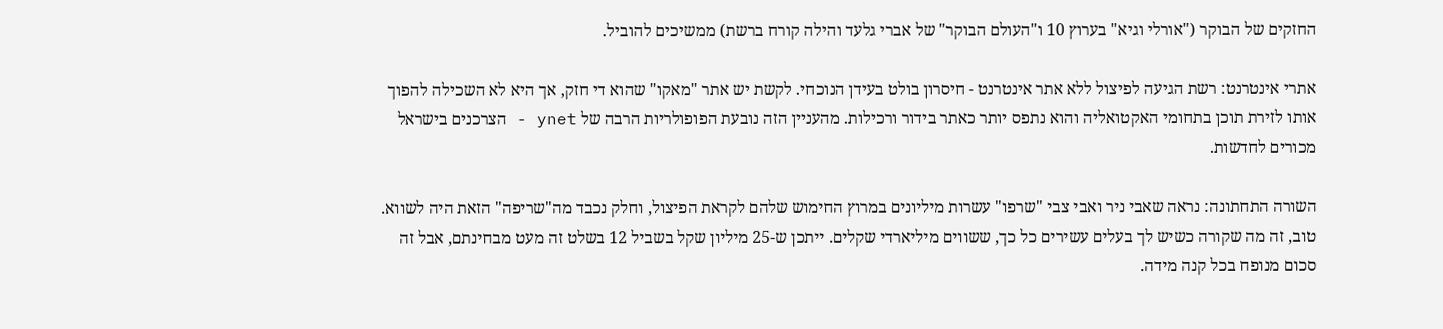החזקים של הבוקר ("אורלי וגיא" בערוץ 10 ו"העולם הבוקר" של אברי גלעד והילה קורח ברשת) ממשיכים להוביל.

אתרי אינטרנט: רשת הגיעה לפיצול ללא אתר אינטרנט - חיסרון בולט בעידן הנוכחי. לקשת יש אתר "מאקו" שהוא די חזק, אך היא לא השכילה להפוך אותו לזירת תוכן בתחומי האקטואליה והוא נתפס יותר כאתר בידור ורכילות. מהעניין הזה נובעת הפופולריות הרבה של ynet - הצרכנים בישראל מכורים לחדשות.

השורה התחתונה: נראה שאבי ניר ואבי צבי "שרפו" עשרות מיליונים במרוץ החימוש שלהם לקראת הפיצול, וחלק נכבד מה"שריפה" הזאת היה לשווא. טוב, זה מה שקורה כשיש לך בעלים עשירים כל כך, ששווים מיליארדי שקלים. ייתכן ש-25 מיליון שקל בשביל 12 בשלט זה מעט מבחינתם, אבל זה סכום מנופח בכל קנה מידה.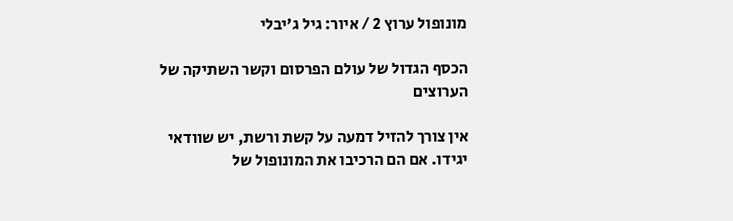מונופול ערוץ 2 / איור: גיל ג'יבלי

הכסף הגדול של עולם הפרסום וקשר השתיקה של הערוצים

אין צורך להזיל דמעה על קשת ורשת, יש שוודאי יגידו. אם הם הרכיבו את המונופול של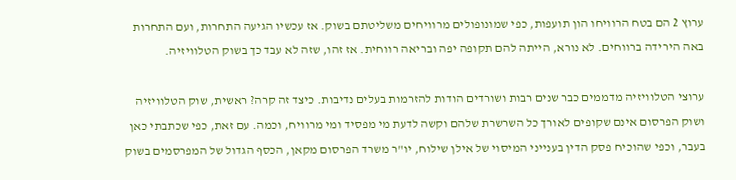ערוץ 2 הם בטח הרוויחו הון תועפות, כפי שמונופולים מרוויחים משליטתם בשוק. אז עכשיו הגיעה התחרות, ועם התחרות באה הירידה ברווחים. לא נורא, הייתה להם תקופה יפה ובריאה רווחית. אז זהו, שזה לא עבד כך בשוק הטלוויזיה.

ערוצי הטלוויזיה מדממים כבר שנים רבות ושורדים הודות להזרמות בעלים נדיבות. כיצד זה קרה? ראשית, שוק הטלוויזיה ושוק הפרסום אינם שקופים לאורך כל השרשרת שלהם וקשה לדעת מי מפסיד ומי מרוויח, וכמה. עם זאת, כפי שכתבתי כאן בעבר, וכפי שהוכיח פסק הדין בענייני המיסוי של אילן שילוח, יו"ר משרד הפרסום מקאן, הכסף הגדול של המפרסמים בשוק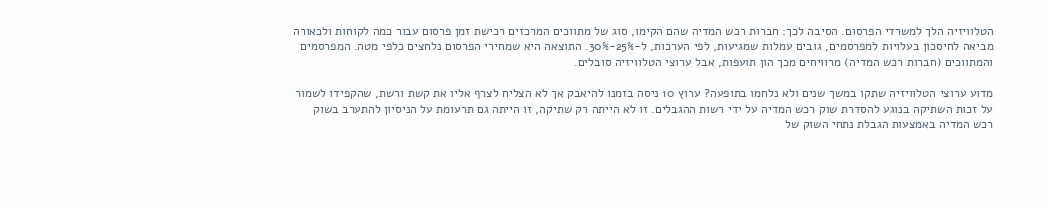הטלוויזיה הלך למשרדי הפרסום. הסיבה לכך: חברות רכש המדיה שהם הקימו, סוג של מתווכים המרכזים רכישת זמן פרסום עבור כמה לקוחות ולכאורה מביאה לחיסכון בעלויות למפרסמים, גובים עמלות שמגיעות, לפי הערכות, ל-25%-30%. התוצאה היא שמחירי הפרסום נלחצים כלפי מטה. המפרסמים והמתווכים (חברות רכש המדיה) מרוויחים מכך הון תועפות, אבל ערוצי הטלוויזיה סובלים.

מדוע ערוצי הטלוויזיה שתקו במשך שנים ולא נלחמו בתופעה? ערוץ 10 ניסה בזמנו להיאבק אך לא הצליח לצרף אליו את קשת ורשת, שהקפידו לשמור על זכות השתיקה בנוגע להסדרת שוק רכש המדיה על ידי רשות ההגבלים. זו לא הייתה רק שתיקה, זו הייתה גם תרעומת על הניסיון להתערב בשוק רכש המדיה באמצעות הגבלת נתחי השוק של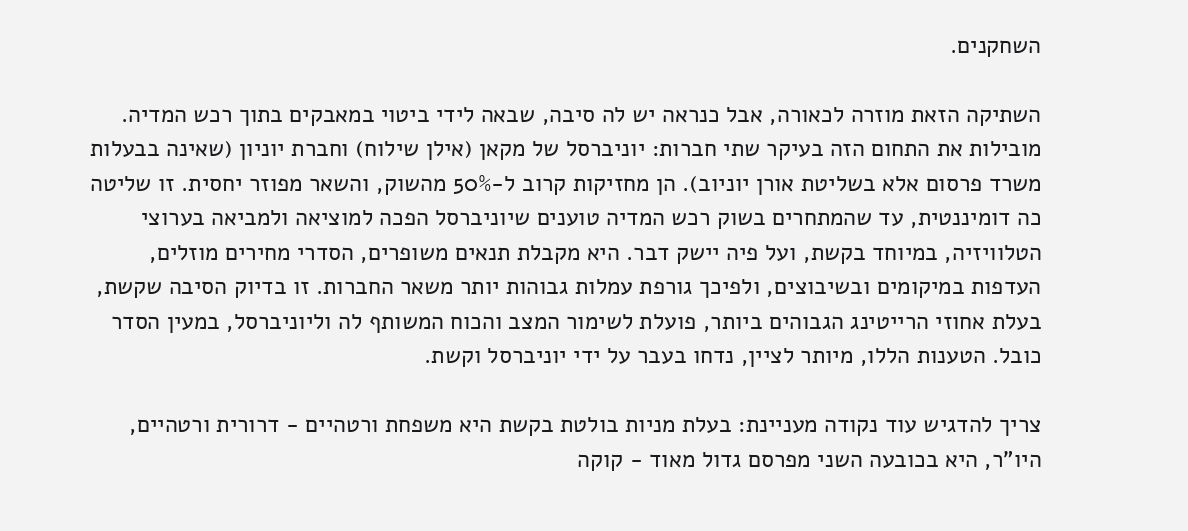השחקנים.

השתיקה הזאת מוזרה לכאורה, אבל כנראה יש לה סיבה, שבאה לידי ביטוי במאבקים בתוך רכש המדיה. מובילות את התחום הזה בעיקר שתי חברות: יוניברסל של מקאן (אילן שילוח) וחברת יוניון (שאינה בבעלות משרד פרסום אלא בשליטת אורן יוניוב). הן מחזיקות קרוב ל-50% מהשוק, והשאר מפוזר יחסית. זו שליטה כה דומיננטית, עד שהמתחרים בשוק רכש המדיה טוענים שיוניברסל הפכה למוציאה ולמביאה בערוצי הטלוויזיה, במיוחד בקשת, ועל פיה יישק דבר. היא מקבלת תנאים משופרים, הסדרי מחירים מוזלים, העדפות במיקומים ובשיבוצים, ולפיכך גורפת עמלות גבוהות יותר משאר החברות. זו בדיוק הסיבה שקשת, בעלת אחוזי הרייטינג הגבוהים ביותר, פועלת לשימור המצב והכוח המשותף לה וליוניברסל, במעין הסדר כובל. הטענות הללו, מיותר לציין, נדחו בעבר על ידי יוניברסל וקשת.

צריך להדגיש עוד נקודה מעניינת: בעלת מניות בולטת בקשת היא משפחת ורטהיים - דרורית ורטהיים, היו"ר, היא בכובעה השני מפרסם גדול מאוד - קוקה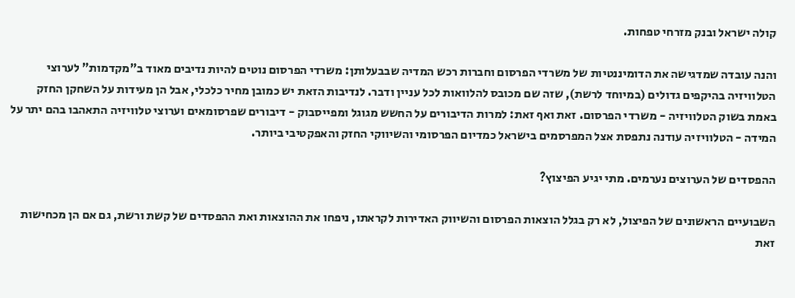קולה ישראל ובנק מזרחי טפחות.

והנה עובדה שמדגישה את הדומיננטיות של משרדי הפרסום וחברות רכש המדיה שבבעלותן: משרדי הפרסום נוטים להיות נדיבים מאוד ב"מקדמות" לערוצי הטלוויזיה בהיקפים גדולים (במיוחד לרשת), שזה שם מכובס להלוואות לכל עניין ודבר. לנדיבות הזאת יש כמובן מחיר כלכלי, אבל הן מעידות על השחקן החזק באמת בשוק הטלוויזיה - משרדי הפרסום. זאת ואף זאת: למרות הדיבורים על החשש מגוגל ומפייסבוק - דיבורים שפרסומאים וערוצי טלוויזיה התאהבו בהם יתר על המידה - הטלוויזיה עודנה נתפסת אצל המפרסמים בישראל כמדיום הפרסומי והשיווקי החזק והאפקטיבי ביותר.

ההפסדים של הערוצים נערמים. מתי יגיע הפיצוץ?

השבועיים הראשונים של הפיצול, לא רק בגלל הוצאות הפרסום והשיווק האדירות לקראתו, ניפחו את ההוצאות ואת ההפסדים של קשת ורשת, גם אם הן מכחישות זאת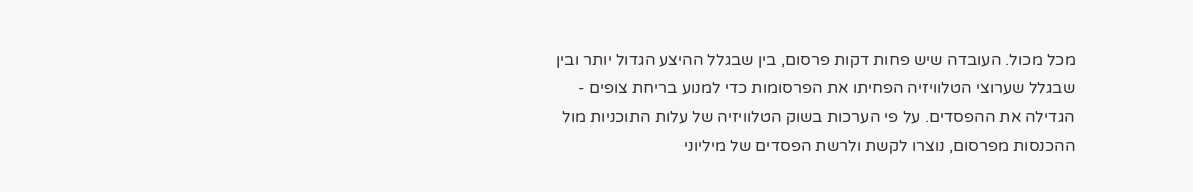מכל מכול. העובדה שיש פחות דקות פרסום, בין שבגלל ההיצע הגדול יותר ובין שבגלל שערוצי הטלוויזיה הפחיתו את הפרסומות כדי למנוע בריחת צופים - הגדילה את ההפסדים. על פי הערכות בשוק הטלוויזיה של עלות התוכניות מול ההכנסות מפרסום, נוצרו לקשת ולרשת הפסדים של מיליוני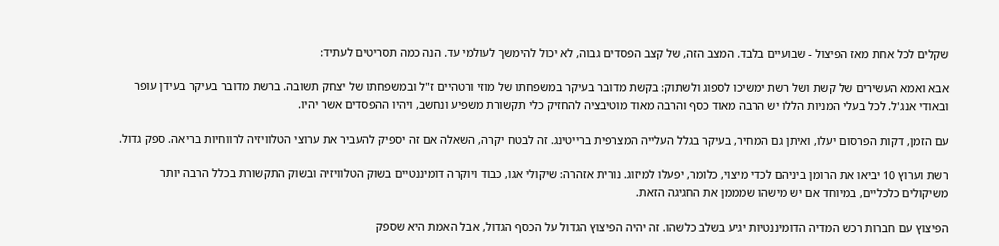שקלים לכל אחת מאז הפיצול - שבועיים בלבד. המצב הזה, של קצב הפסדים גבוה, לא יכול להימשך לעולמי עד. הנה כמה תסריטים לעתיד:

אבא ואמא העשירים של קשת ושל רשת ימשיכו לספוג ולשתוק: בקשת מדובר בעיקר במשפחתו של מוזי ורטהיים ז"ל ובמשפחתו של יצחק תשובה. ברשת מדובר בעיקר בעידן עופר ובאודי אנג'ל. לכל בעלי המניות הללו יש הרבה מאוד כסף והרבה מאוד מוטיבציה להחזיק כלי תקשורת משפיע ונחשב, ויהיו ההפסדים אשר יהיו.

עם הזמן, דקות הפרסום יעלו, ואיתן גם המחיר, בעיקר בגלל העלייה המצרפית ברייטינג. זה לבטח יקרה, השאלה אם זה יספיק להעביר את ערוצי הטלוויזיה לרווחיות בריאה. ספק גדול.

רשת וערוץ 10 יביאו את הרומן ביניהם לכדי מיצוי, כלומר, יפעלו למיזוג. נורית אזהרה: שיקולי אגו, כבוד ויוקרה דומיננטיים בשוק הטלוויזיה ובשוק התקשורת בכלל הרבה יותר משיקולים כלכליים, במיוחד אם יש מישהו שמממן את החגיגה הזאת.

הפיצוץ עם חברות רכש המדיה הדומיננטיות יגיע בשלב כלשהו. זה יהיה הפיצוץ הגדול על הכסף הגדול, אבל האמת היא שספק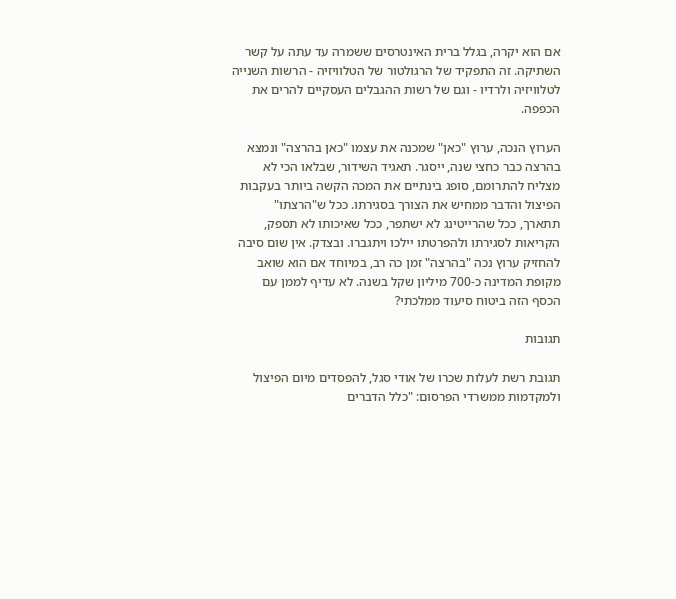אם הוא יקרה, בגלל ברית האינטרסים ששמרה עד עתה על קשר השתיקה. זה התפקיד של הרגולטור של הטלוויזיה - הרשות השנייה לטלוויזיה ולרדיו - וגם של רשות ההגבלים העסקיים להרים את הכפפה.

הערוץ הנכה, ערוץ "כאן" שמכנה את עצמו "כאן בהרצה" ונמצא בהרצה כבר כחצי שנה, ייסגר. תאגיד השידור, שבלאו הכי לא מצליח להתרומם, סופג בינתיים את המכה הקשה ביותר בעקבות הפיצול והדבר ממחיש את הצורך בסגירתו. ככל ש"הרצתו" תתארך, ככל שהרייטינג לא ישתפר, ככל שאיכותו לא תספק, הקריאות לסגירתו ולהפרטתו יילכו ויתגברו. ובצדק. אין שום סיבה להחזיק ערוץ נכה "בהרצה" זמן כה רב, במיוחד אם הוא שואב מקופת המדינה כ-700 מיליון שקל בשנה. לא עדיף לממן עם הכסף הזה ביטוח סיעוד ממלכתי?

תגובות

תגובת רשת לעלות שכרו של אודי סגל, להפסדים מיום הפיצול ולמקדמות ממשרדי הפרסום: "כלל הדברים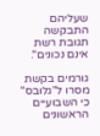שעליהם התבקשה תגובת רשת אינם נכונים".

גורמים בקשת מסרו ל"גלובס" כי השבועיים הראשונים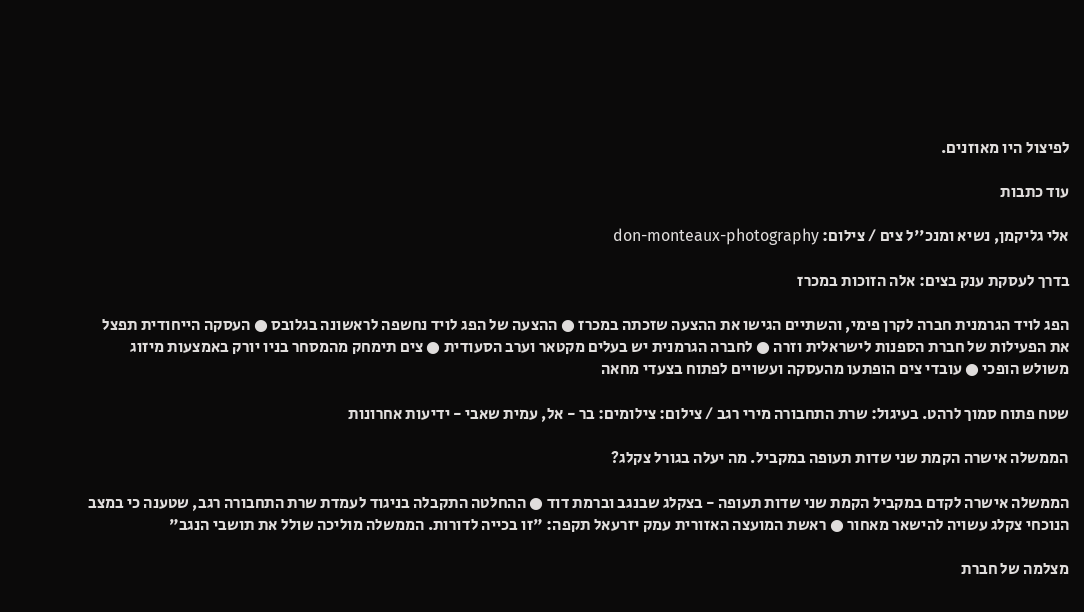לפיצול היו מאוזנים.

עוד כתבות

אלי גליקמן, נשיא ומנכ''ל צים / צילום: don-monteaux-photography

בדרך לעסקת ענק בצים: אלה הזוכות במכרז

הפג לויד הגרמנית חברה לקרן פימי, והשתיים הגישו את ההצעה שזכתה במכרז ● ההצעה של הפג לויד נחשפה לראשונה בגלובס ● העסקה הייחודית תפצל את הפעילות של חברת הספנות לישראלית וזרה ● לחברה הגרמנית יש בעלים מקטאר וערב הסעודית ● צים תימחק מהמסחר בניו יורק באמצעות מיזוג משולש הופכי ● עובדי צים הופתעו מהעסקה ועשויים לפתוח בצעדי מחאה

שטח פתוח סמוך לרהט. בעיגול: שרת התחבורה מירי רגב / צילום: צילומים: בר - אל, עמית שאבי - ידיעות אחרונות

הממשלה אישרה הקמת שני שדות תעופה במקביל. מה יעלה בגורל צקלג?

הממשלה אישרה לקדם במקביל הקמת שני שדות תעופה - בצקלג שבנגב וברמת דוד ● ההחלטה התקבלה בניגוד לעמדת שרת התחבורה רגב, שטענה כי במצב הנוכחי צקלג עשויה להישאר מאחור ● ראשת המועצה האזורית עמק יזרעאל תקפה: "זו בכייה לדורות. הממשלה מוליכה שולל את תושבי הנגב"

מצלמה של חברת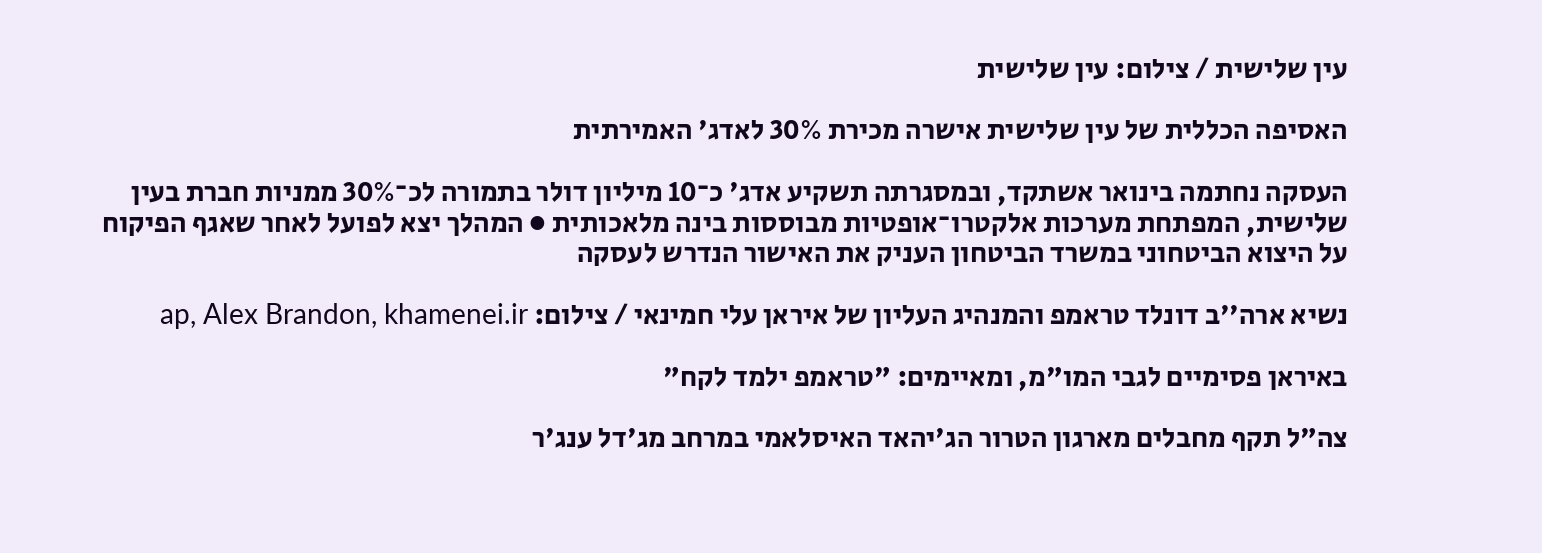עין שלישית / צילום: עין שלישית

האסיפה הכללית של עין שלישית אישרה מכירת 30% לאדג' האמירתית

העסקה נחתמה בינואר אשתקד, ובמסגרתה תשקיע אדג' כ־10 מיליון דולר בתמורה לכ־30% ממניות חברת בעין שלישית, המפתחת מערכות אלקטרו־אופטיות מבוססות בינה מלאכותית ● המהלך יצא לפועל לאחר שאגף הפיקוח על היצוא הביטחוני במשרד הביטחון העניק את האישור הנדרש לעסקה

נשיא ארה''ב דונלד טראמפ והמנהיג העליון של איראן עלי חמינאי / צילום: ap, Alex Brandon, khamenei.ir

באיראן פסימיים לגבי המו"מ, ומאיימים: "טראמפ ילמד לקח"

צה"ל תקף מחבלים מארגון הטרור הג'יהאד האיסלאמי במרחב מג'דל ענג'ר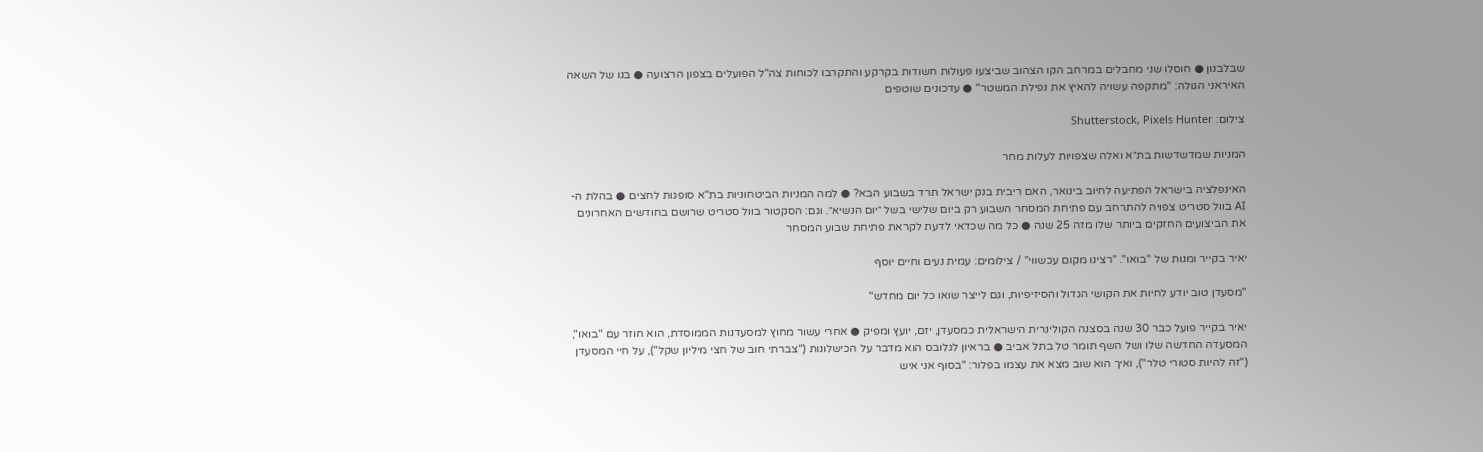שבלבנון ● חוסלו שני מחבלים במרחב הקו הצהוב שביצעו פעולות חשודות בקרקע והתקרבו לכוחות צה"ל הפועלים בצפון הרצועה ● בנו של השאה האיראני הגולה: "מתקפה עשויה להאיץ את נפילת המשטר" ● עדכונים שוטפים

צילום: Shutterstock, Pixels Hunter

המניות שמדשדשות בת״א ואלה שצפויות לעלות מחר

האינפלציה בישראל הפתיעה לחיוב בינואר, האם ריבית בנק ישראל תרד בשבוע הבא? ● למה המניות הביטחוניות בת"א סופגות לחצים ● בהלת ה-AI בוול סטריט צפויה להתרחב עם פתיחת המסחר השבוע רק ביום שלישי בשל ״יום הנשיא״. וגם: הסקטור בוול סטריט שרושם בחודשים האחרונים את הביצועים החזקים ביותר שלו מזה 25 שנה ● כל מה שכדאי לדעת לקראת פתיחת שבוע המסחר

יאיר בקייר ומנות של ''בואו''. ''רצינו מקום עכשווי'' / צילומים: עמית נעים וחיים יוסף

"מסעדן טוב יודע לחיות את הקושי הגדול והסיזיפיות, וגם לייצר שואו כל יום מחדש"

יאיר בקייר פועל כבר 30 שנה בסצנה הקולינרית הישראלית כמסעדן, יזם, יועץ ומפיק ● אחרי עשור מחוץ למסעדנות הממוסדת, הוא חוזר עם "בואו", המסעדה החדשה שלו ושל השף תומר טל בתל אביב ● בראיון לגלובס הוא מדבר על הכישלונות ("צברתי חוב של חצי מיליון שקל"), על חיי המסעדן ("זה להיות סטורי טלר"), ואיך הוא שוב מצא את עצמו בפלור: "בסוף אני איש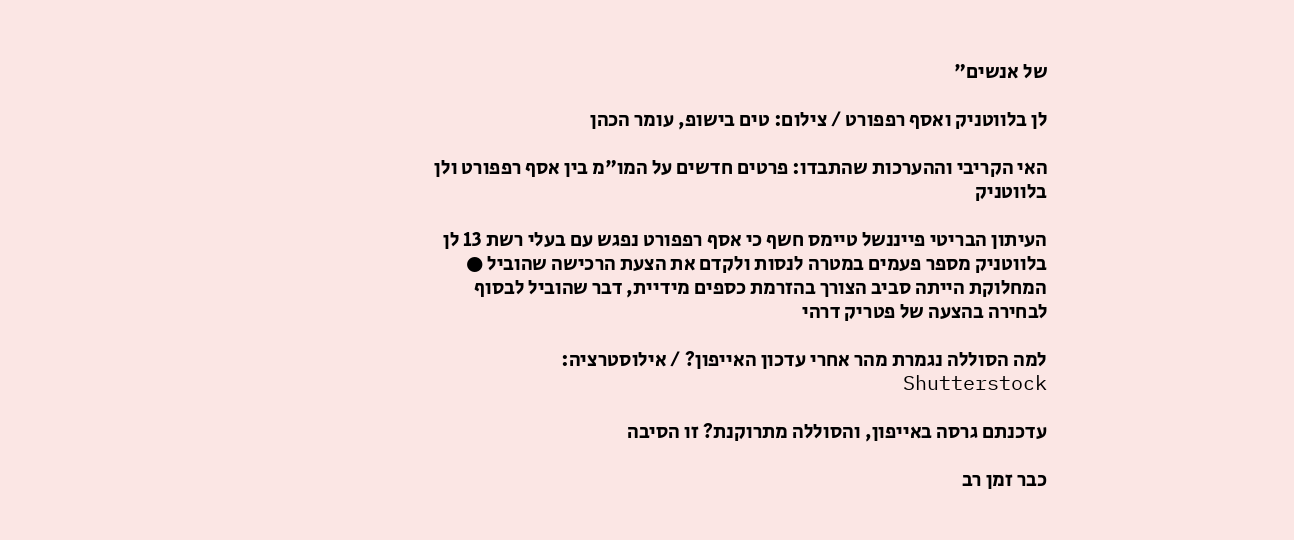של אנשים"

לן בלווטניק ואסף רפפורט / צילום: טים בישופ, עומר הכהן

האי הקריבי וההערכות שהתבדו: פרטים חדשים על המו"מ בין אסף רפפורט ולן בלווטניק

העיתון הבריטי פייננשל טיימס חשף כי אסף רפפורט נפגש עם בעלי רשת 13 לן בלווטניק מספר פעמים במטרה לנסות ולקדם את הצעת הרכישה שהוביל ● המחלוקת הייתה סביב הצורך בהזרמת כספים מידיית, דבר שהוביל לבסוף לבחירה בהצעה של פטריק דרהי

למה הסוללה נגמרת מהר אחרי עדכון האייפון? / אילוסטרציה: Shutterstock

עדכנתם גרסה באייפון, והסוללה מתרוקנת? זו הסיבה

כבר זמן רב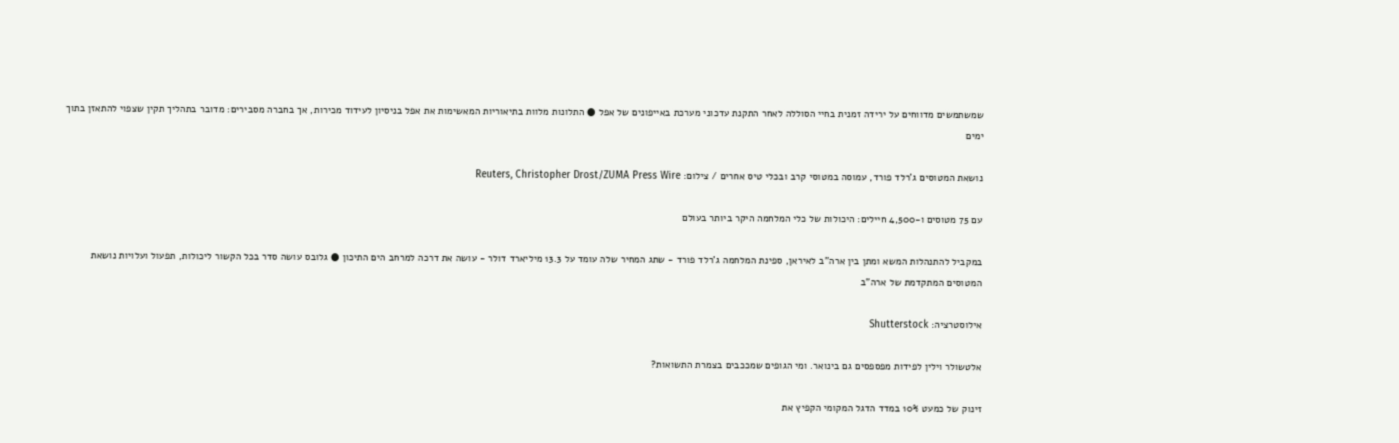שמשתמשים מדווחים על ירידה זמנית בחיי הסוללה לאחר התקנת עדכוני מערכת באייפונים של אפל ● התלונות מלוות בתיאוריות המאשימות את אפל בניסיון לעידוד מכירות, אך בחברה מסבירים: מדובר בתהליך תקין שצפוי להתאזן בתוך ימים

נושאת המטוסים ג'רלד פורד, עמוסה במטוסי קרב ובכלי טיס אחרים / צילום: Reuters, Christopher Drost/ZUMA Press Wire

עם 75 מטוסים ו-4,500 חיילים: היכולות של כלי המלחמה היקר ביותר בעולם

במקביל להתנהלות המשא ומתן בין ארה"ב לאיראן, ספינת המלחמה ג'רלד פורד - שתג המחיר שלה עומד על 13.3 מיליארד דולר - עושה את דרכה למרחב הים התיכון ● גלובס עושה סדר בכל הקשור ליכולות, תפעול ועלויות נושאת המטוסים המתקדמת של ארה"ב

אילוסטרציה: Shutterstock

אלטשולר וילין לפידות מפספסים גם בינואר. ומי הגופים שמככבים בצמרת התשואות?

זינוק של כמעט 10% במדד הדגל המקומי הקפיץ את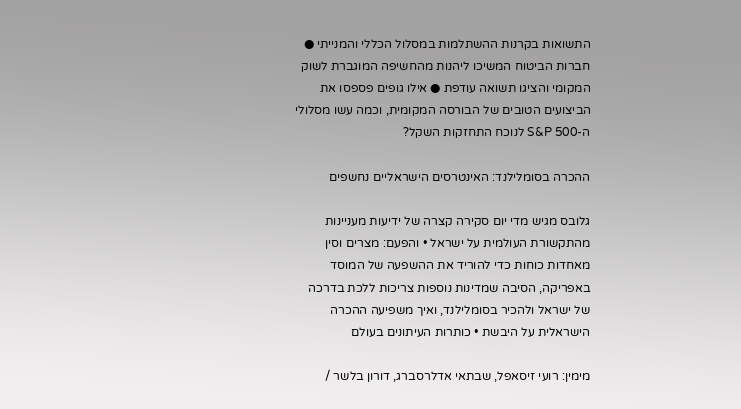התשואות בקרנות ההשתלמות במסלול הכללי והמנייתי ● חברות הביטוח המשיכו ליהנות מהחשיפה המוגברת לשוק המקומי והציגו תשואה עודפת ● אילו גופים פספסו את הביצועים הטובים של הבורסה המקומית, וכמה עשו מסלולי ה-S&P 500 לנוכח התחזקות השקל?

ההכרה בסומלילנד: האינטרסים הישראליים נחשפים

גלובס מגיש מדי יום סקירה קצרה של ידיעות מעניינות מהתקשורת העולמית על ישראל • והפעם: מצרים וסין מאחדות כוחות כדי להוריד את ההשפעה של המוסד באפריקה, הסיבה שמדינות נוספות צריכות ללכת בדרכה של ישראל ולהכיר בסומלילנד, ואיך משפיעה ההכרה הישראלית על היבשת • כותרות העיתונים בעולם

מימין: רועי זיסאפל, שבתאי אדלרסברג, דורון בלשר /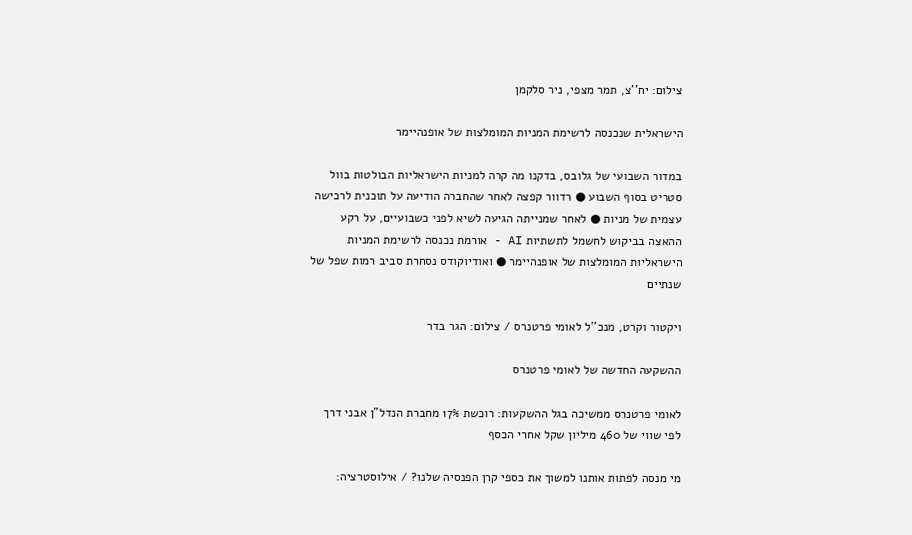צילום: יח''צ, תמר מצפי, ניר סלקמן

הישראלית שנכנסה לרשימת המניות המומלצות של אופנהיימר

במדור השבועי של גלובס, בדקנו מה קרה למניות הישראליות הבולטות בוול סטריט בסוף השבוע ● רדוור קפצה לאחר שהחברה הודיעה על תוכנית לרכישה עצמית של מניות ● לאחר שמנייתה הגיעה לשיא לפני כשבועיים, על רקע ההאצה בביקוש לחשמל לתשתיות AI - אורמת נכנסה לרשימת המניות הישראליות המומלצות של אופנהיימר ● ואודיוקודס נסחרת סביב רמות שפל של שנתיים

ויקטור וקרט, מנכ''ל לאומי פרטנרס / צילום: הגר בדר

ההשקעה החדשה של לאומי פרטנרס

לאומי פרטנרס ממשיכה בגל ההשקעות: רוכשת 17% מחברת הנדל"ן אבני דרך לפי שווי של 460 מיליון שקל אחרי הכסף

מי מנסה לפתות אותנו למשוך את כספי קרן הפנסיה שלנו? / אילוסטרציה: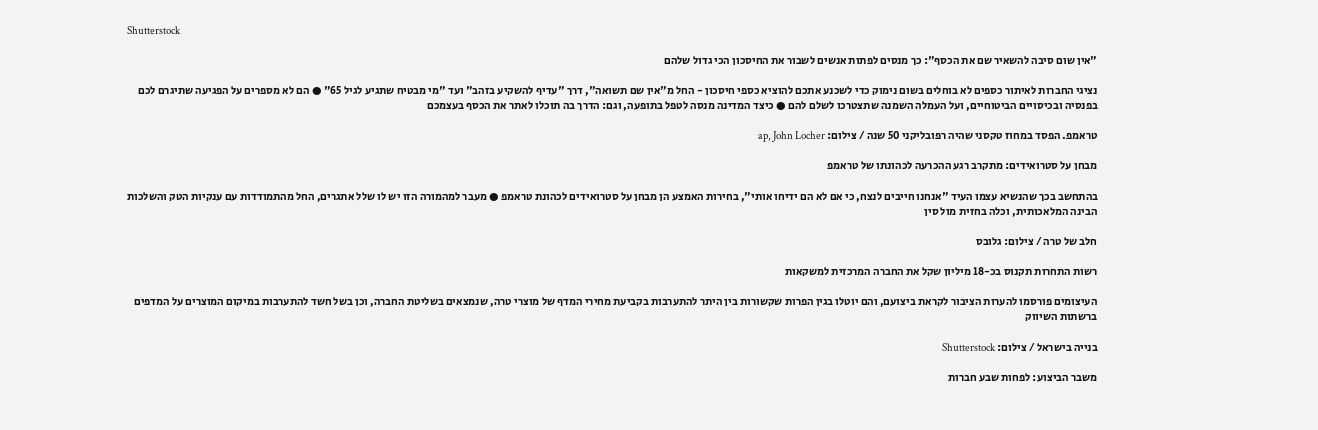Shutterstock

"אין שום סיבה להשאיר שם את הכסף": כך מנסים לפתות אנשים לשבור את החיסכון הכי גדול שלהם

נציגי החברות לאיתור כספים לא בוחלים בשום נימוק כדי לשכנע אתכם להוציא כספי חיסכון - החל מ"אין שם תשואה", דרך "עדיף להשקיע בזהב" ועד "מי מבטיח שתגיע לגיל 65" ● הם לא מספרים על הפגיעה שתיגרם לכם בפנסיה ובכיסויים הביטוחיים, ועל העמלה השמנה שתצטרכו לשלם להם ● כיצד המדינה מנסה לטפל בתופעה, וגם: הדרך בה תוכלו לאתר את הכסף בעצמכם

טראמפ. הפסד במחוז טקסני שהיה רפובליקני 50 שנה / צילום: ap, John Locher

מבחן על סטרואידים: מתקרב רגע ההכרעה לכהונתו של טראמפ

בהתחשב בכך שהנשיא עצמו העיד "אנחנו חייבים לנצח, כי אם לא הם ידיחו אותי", בחירות האמצע הן מבחן על סטרואידים לכהונת טראמפ ● מעבר למהמורה הזו יש לו שלל אתגרים, החל מהתמודדות עם ענקיות הטק והשלכות הבינה המלאכותית, וכלה בחזית מול סין

חלב של טרה / צילום: גלובס

רשות התחרות תקנוס בכ-18 מיליון שקל את החברה המרכזית למשקאות

העיצומים פורסמו להערות הציבור לקראת ביצועם, והם יוטלו בגין הפרות שקשורות בין היתר להתערבות בקביעת מחירי המדף של מוצרי טרה, שנמצאים בשליטת החברה, וכן בשל חשד להתערבות במיקום המוצרים על המדפים ברשתות השיווק

בנייה בישראל / צילום: Shutterstock

משבר הביצוע: לפחות שבע חברות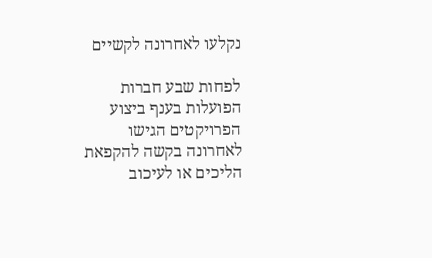נקלעו לאחרונה לקשיים

לפחות שבע חברות הפועלות בענף ביצוע הפרויקטים הגישו לאחרונה בקשה להקפאת הליכים או לעיכוב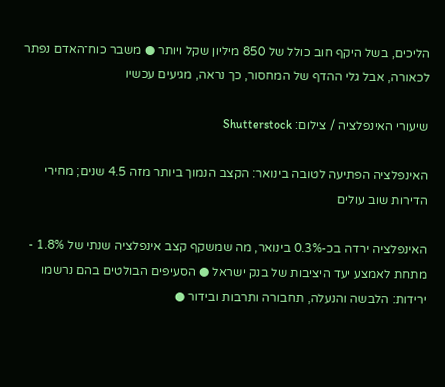הליכים, בשל היקף חוב כולל של 850 מיליון שקל ויותר ● משבר כוח־האדם נפתר לכאורה, אבל גלי ההדף של המחסור, כך נראה, מגיעים עכשיו

שיעורי האינפלציה / צילום: Shutterstock

האינפלציה הפתיעה לטובה בינואר: הקצב הנמוך ביותר מזה 4.5 שנים; מחירי הדירות שוב עולים

האינפלציה ירדה בכ-0.3% בינואר, מה שמשקף קצב אינפלציה שנתי של 1.8% - מתחת לאמצע יעד היציבות של בנק ישראל ● הסעיפים הבולטים בהם נרשמו ירידות: הלבשה והנעלה, תחבורה ותרבות ובידור ●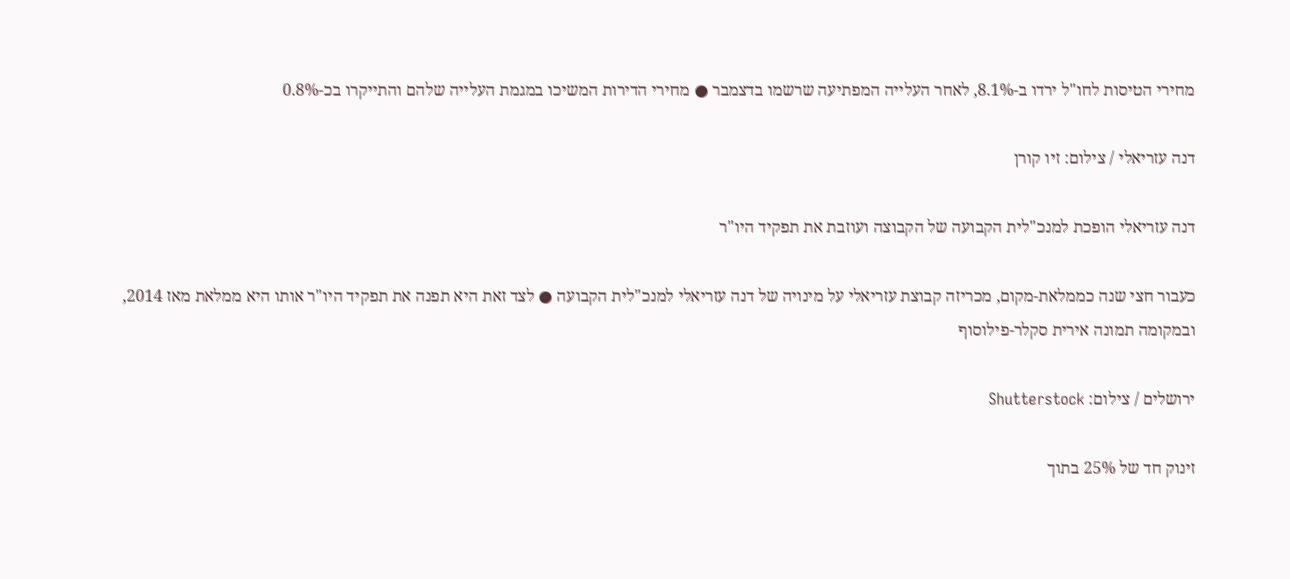מחירי הטיסות לחו"ל ירדו ב-8.1%, לאחר העלייה המפתיעה שרשמו בדצמבר ● מחירי הדירות המשיכו במגמת העלייה שלהם והתייקרו בכ-0.8%

דנה עזריאלי / צילום: זיו קורן

דנה עזריאלי הופכת למנכ"לית הקבועה של הקבוצה ועוזבת את תפקיד היו"ר

כעבור חצי שנה כממלאת-מקום, מכריזה קבוצת עזריאלי על מינויה של דנה עזריאלי למנכ"לית הקבועה ● לצד זאת היא תפנה את תפקיד היו"ר אותו היא ממלאת מאז 2014, ובמקומה תמונה אירית סקלר-פילוסוף

ירושלים / צילום: Shutterstock

זינוק חד של 25% בתוך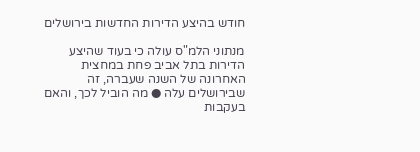חודש בהיצע הדירות החדשות בירושלים

מנתוני הלמ"ס עולה כי בעוד שהיצע הדירות בתל אביב פחת במחצית האחרונה של השנה שעברה, זה שבירושלים עלה ● מה הוביל לכך, והאם בעקבות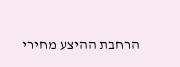הרחבת ההיצע מחירי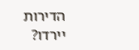הדירות יירדו?